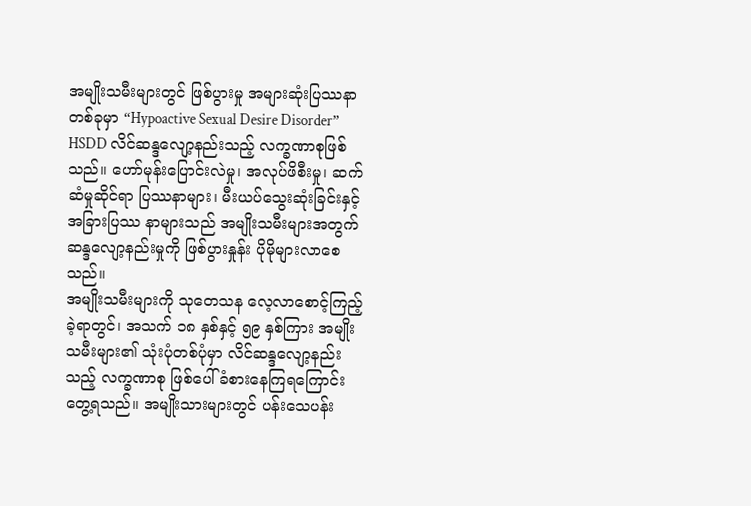အမျိုးသမီးများတွင် ဖြစ်ပွားမှု အများဆုံးပြဿနာတစ်ခုမှာ “Hypoactive Sexual Desire Disorder” HSDD လိင်ဆန္ဒလျော့နည်းသည့် လက္ခဏာစုဖြစ်သည်။ ဟော်မုန်းပြောင်းလဲမှု၊ အလုပ်ဖိစီးမှု၊ ဆက်ဆံမှုဆိုင်ရာ ပြဿနာများ၊ မီးယပ်သွေးဆုံးခြင်းနှင့် အခြားပြဿ နာများသည် အမျိုးသမီးများအတွက် ဆန္ဒလျော့နည်းမှုကို ဖြစ်ပွားနှုန်း ပိုမိုများလာစေသည်။
အမျိုးသမီးများကို သုတေသန လေ့လာစောင့်ကြည့်ခဲ့ရာတွင်၊ အသက် ၁၈ နှစ်နှင့် ၅၉ နှစ်ကြား အမျိုး သမီးများ၏ သုံးပုံတစ်ပုံမှာ လိင်ဆန္ဒလျော့နည်းသည့် လက္ခဏာစု ဖြစ်ပေါ်ခံစားနေကြရကြောင်း တွေ့ရသည်။ အမျိုးသားများတွင် ပန်းသေပန်း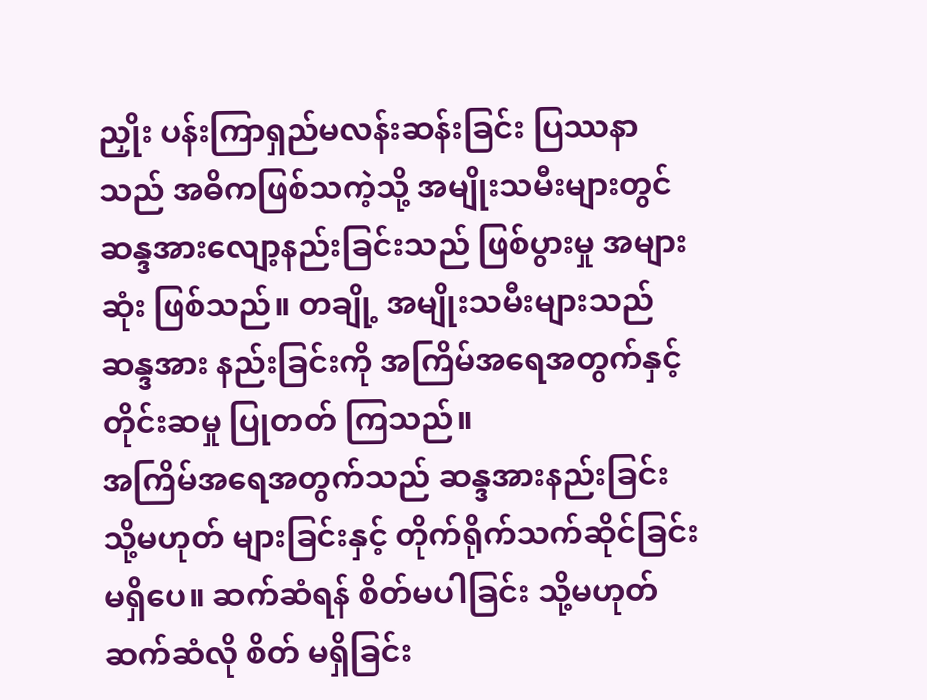ညှိုး ပန်းကြာရှည်မလန်းဆန်းခြင်း ပြဿနာသည် အဓိကဖြစ်သကဲ့သို့ အမျိုးသမီးများတွင် ဆန္ဒအားလျော့နည်းခြင်းသည် ဖြစ်ပွားမှု အများဆုံး ဖြစ်သည်။ တချို့ အမျိုးသမီးများသည် ဆန္ဒအား နည်းခြင်းကို အကြိမ်အရေအတွက်နှင့် တိုင်းဆမှု ပြုတတ် ကြသည်။
အကြိမ်အရေအတွက်သည် ဆန္ဒအားနည်းခြင်း သို့မဟုတ် များခြင်းနှင့် တိုက်ရိုက်သက်ဆိုင်ခြင်း မရှိပေ။ ဆက်ဆံရန် စိတ်မပါခြင်း သို့မဟုတ် ဆက်ဆံလို စိတ် မရှိခြင်း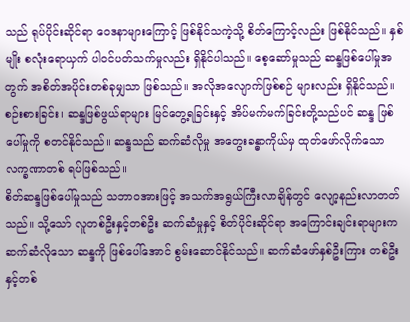သည် ရုပ်ပိုင်းဆိုင်ရာ ဝေဒနာများကြောင့် ဖြစ်နိုင်သကဲ့သို့ စိတ်ကြောင့်လည်း ဖြစ်နိုင်သည်။ နှစ်မျိုး စလုံးရောယှက် ပါဝင်ပတ်သက်မှုလည်း ရှိနိုင်ပါသည်။ စေ့ဆော်မှုသည် ဆန္ဒဖြစ်ပေါ်မှုအတွက် အစိတ်အပိုင်းတစ်ခုမျှသာ ဖြစ်သည်။ အလိုအလျောက်ဖြစ်စဉ် များလည်း ရှိနိုင်သည်။ စဉ်းစားခြင်း၊ ဆန္ဒဖြစ်ဖွယ်ရာများ မြင်တွေ့ရခြင်းနှင့် အိပ်မက်မက်ခြင်းတို့သည်ပင် ဆန္ဒ ဖြစ်ပေါ်မှုကို စတင်နိုင်သည်။ ဆန္ဒသည် ဆက်ဆံလိုမှု အတွေးခန္ဓာကိုယ်မှ ထုတ်ဖော်လိုက်သော လက္ခဏာတစ် ရပ်ဖြစ်သည်။
စိတ်ဆန္ဒဖြစ်ပေါ်မှုသည် သဘာဝအားဖြင့် အသက်အရွယ်ကြီးလာချိန်တွင် လျော့နည်းလာတတ်သည်။ သို့သော် လူတစ်ဦးနှင့်တစ်ဦး ဆက်ဆံမှုနှင့် စိတ်ပိုင်းဆိုင်ရာ အကြောင်းချင်းရာများက ဆက်ဆံလိုသော ဆန္ဒကို ဖြစ်ပေါ်အောင် စွမ်းဆောင်နိုင်သည်။ ဆက်ဆံဖော်နှစ်ဦးကြား တစ်ဦးနှင့်တစ်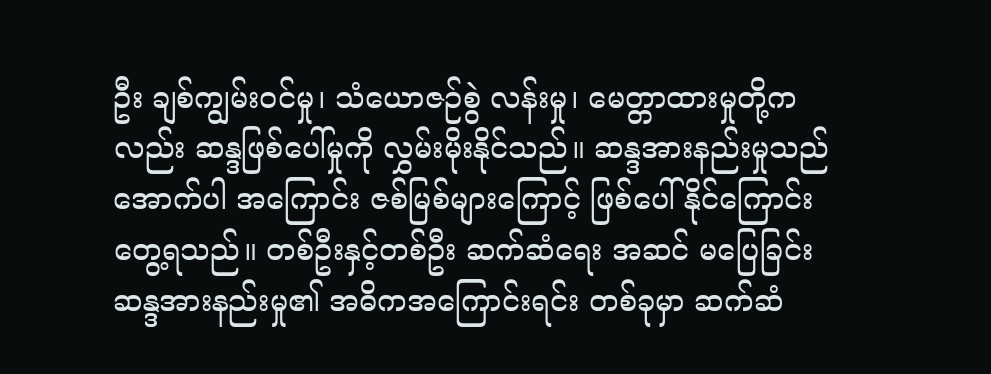ဦး ချစ်ကျွမ်းဝင်မှု၊ သံယောဇဉ်စွဲ လန်းမှု၊ မေတ္တာထားမှုတို့ကလည်း ဆန္ဒဖြစ်ပေါ်မှုကို လွှမ်းမိုးနိုင်သည်။ ဆန္ဒအားနည်းမှုသည် အောက်ပါ အကြောင်း ဇစ်မြစ်များကြောင့် ဖြစ်ပေါ်နိုင်ကြောင်း တွေ့ရသည်။ တစ်ဦးနှင့်တစ်ဦး ဆက်ဆံရေး အဆင် မပြေခြင်း ဆန္ဒအားနည်းမှု၏ အဓိကအကြောင်းရင်း တစ်ခုမှာ ဆက်ဆံ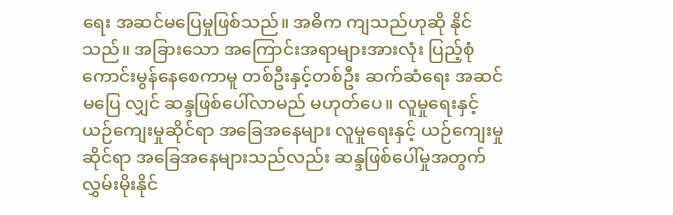ရေး အဆင်မပြေမှုဖြစ်သည်။ အဓိက ကျသည်ဟုဆို နိုင်သည်။ အခြားသော အကြောင်းအရာများအားလုံး ပြည့်စုံကောင်းမွန်နေစေကာမူ တစ်ဦးနှင့်တစ်ဦး ဆက်ဆံရေး အဆင်မပြေ လျှင် ဆန္ဒဖြစ်ပေါ်လာမည် မဟုတ်ပေ။ လူမှုရေးနှင့် ယဉ်ကျေးမှုဆိုင်ရာ အခြေအနေများ လူမှုရေးနှင့် ယဉ်ကျေးမှုဆိုင်ရာ အခြေအနေများသည်လည်း ဆန္ဒဖြစ်ပေါ်မှုအတွက် လွှမ်းမိုးနိုင်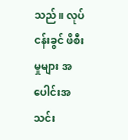သည်။ လုပ်ငန်းခွင် ဖိစီးမှုများ အပေါင်းအသင်း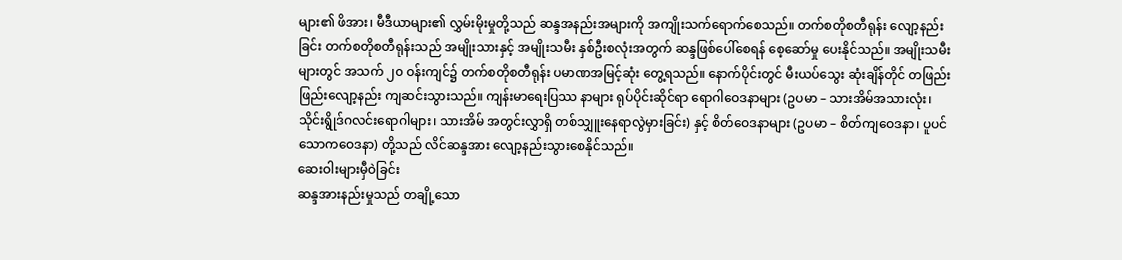များ၏ ဖိအား၊ မီဒီယာများ၏ လွှမ်းမိုးမှုတို့သည် ဆန္ဒအနည်းအများကို အကျိုးသက်ရောက်စေသည်။ တက်စတိုစတီရုန်း လျော့နည်းခြင်း တက်စတိုစတီရုန်းသည် အမျိုးသားနှင့် အမျိုးသမီး နှစ်ဦးစလုံးအတွက် ဆန္ဒဖြစ်ပေါ်စေရန် စေ့ဆော်မှု ပေးနိုင်သည်။ အမျိုးသမီးများတွင် အသက် ၂၀ ဝန်းကျင်၌ တက်စတိုစတီရုန်း ပမာဏအမြင့်ဆုံး တွေ့ရသည်။ နောက်ပိုင်းတွင် မီးယပ်သွေး ဆုံးချိန်တိုင် တဖြည်းဖြည်းလျော့နည်း ကျဆင်းသွားသည်။ ကျန်းမာရေးပြဿ နာများ ရုပ်ပိုင်းဆိုင်ရာ ရောဂါဝေဒနာများ (ဥပမာ – သားအိမ်အသားလုံး၊ သိုင်းရွိုဒ်ဂလင်းရောဂါများ၊ သားအိမ် အတွင်းလွှာရှိ တစ်သျှူးနေရာလွဲမှားခြင်း) နှင့် စိတ်ဝေဒနာများ (ဥပမာ – စိတ်ကျဝေဒနာ၊ ပူပင်သောကဝေဒနာ) တို့သည် လိင်ဆန္ဒအား လျော့နည်းသွားစေနိုင်သည်။
ဆေးဝါးများမှီဝဲခြင်း
ဆန္ဒအားနည်းမှုသည် တချို့သော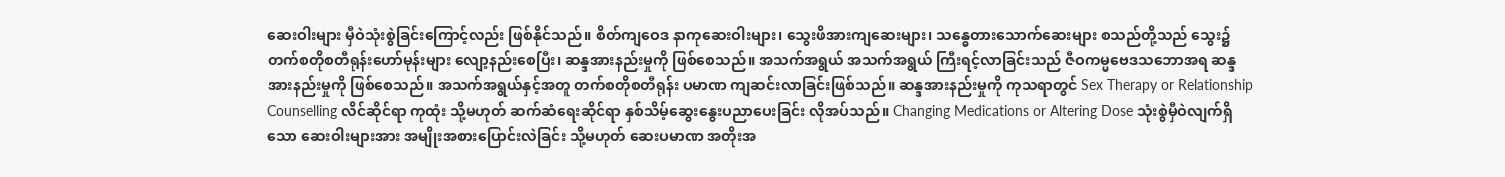ဆေးဝါးများ မှီဝဲသုံးစွဲခြင်းကြောင့်လည်း ဖြစ်နိုင်သည်။ စိတ်ကျဝေဒ နာကုဆေးဝါးများ၊ သွေးဖိအားကျဆေးများ၊ သန္ဓေတားသောက်ဆေးများ စသည်တို့သည် သွေး၌ တက်စတိုစတီရုန်းဟော်မုန်းများ လျော့နည်းစေပြီး၊ ဆန္ဒအားနည်းမှုကို ဖြစ်စေသည်။ အသက်အရွယ် အသက်အရွယ် ကြီးရင့်လာခြင်းသည် ဇီဝကမ္မဗေဒသဘောအရ ဆန္ဒအားနည်းမှုကို ဖြစ်စေသည်။ အသက်အရွယ်နှင့်အတူ တက်စတိုစတီရုန်း ပမာဏ ကျဆင်းလာခြင်းဖြစ်သည်။ ဆန္ဒအားနည်းမှုကို ကုသရာတွင် Sex Therapy or Relationship Counselling လိင်ဆိုင်ရာ ကုထုံး သို့မဟုတ် ဆက်ဆံရေးဆိုင်ရာ နှစ်သိမ့်ဆွေးနွေးပညာပေးခြင်း လိုအပ်သည်။ Changing Medications or Altering Dose သုံးစွဲမှီဝဲလျက်ရှိသော ဆေးဝါးများအား အမျိုးအစားပြောင်းလဲခြင်း သို့မဟုတ် ဆေးပမာဏ အတိုးအ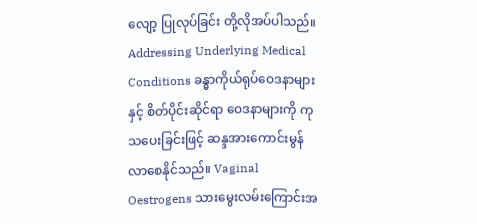လျော့ ပြုလုပ်ခြင်း တို့လိုအပ်ပါသည်။ Addressing Underlying Medical Conditions ခန္ဓာကိုယ်ရုပ်ဝေဒနာများနှင့် စိတ်ပိုင်းဆိုင်ရာ ဝေဒနာများကို ကုသပေးခြင်းဖြင့် ဆန္ဒအားကောင်းမွန် လာစေနိုင်သည်။ Vaginal Oestrogens သားမွေးလမ်းကြောင်းအ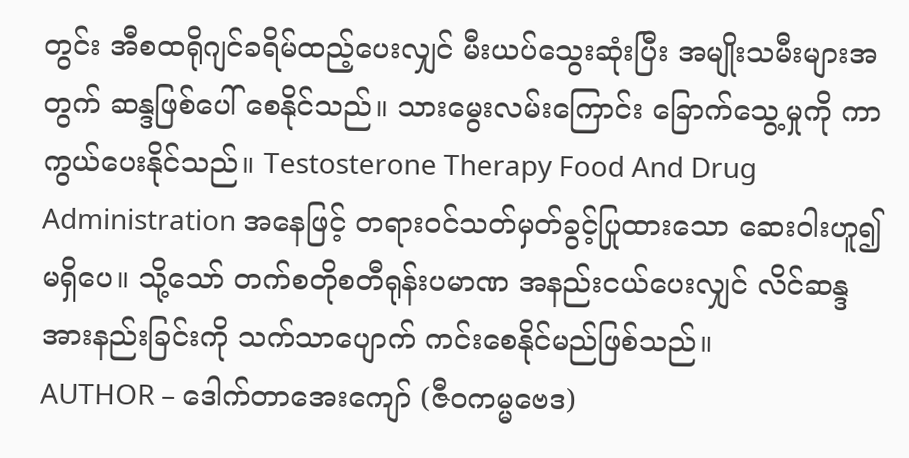တွင်း အီစထရိုဂျင်ခရိမ်ထည့်ပေးလျှင် မီးယပ်သွေးဆုံးပြီး အမျိုးသမီးများအတွက် ဆန္ဒဖြစ်ပေါ် စေနိုင်သည်။ သားမွေးလမ်းကြောင်း ခြောက်သွေ့မှုကို ကာကွယ်ပေးနိုင်သည်။ Testosterone Therapy Food And Drug Administration အနေဖြင့် တရားဝင်သတ်မှတ်ခွင့်ပြုထားသော ဆေးဝါးဟူ၍ မရှိပေ။ သို့သော် တက်စတိုစတီရုန်းပမာဏ အနည်းငယ်ပေးလျှင် လိင်ဆန္ဒအားနည်းခြင်းကို သက်သာပျောက် ကင်းစေနိုင်မည်ဖြစ်သည်။
AUTHOR – ဒေါက်တာအေးကျော် (ဇီဝကမ္မဗေဒ)